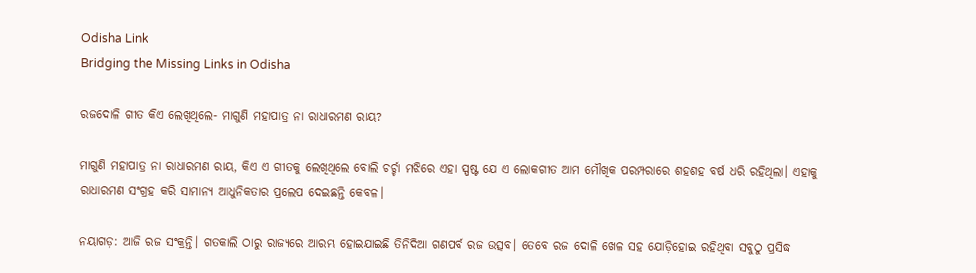Odisha Link
Bridging the Missing Links in Odisha

ରଜଦୋଳି ଗୀତ କିଏ ଲେଖିଥିଲେ- ମାଗୁଣି ମହାପାତ୍ର ନା ରାଧାରମଣ ରାୟ?

ମାଗୁଣି ମହାପାତ୍ର ନା ରାଧାରମଣ ରାୟ, କିଏ ଏ ଗୀତକୁ ଲେଖିଥିଲେ ବୋଲି ଚର୍ଚ୍ଚା ମଝିରେ ଏହା ସ୍ପଷ୍ଟ ଯେ ଏ ଲୋକଗୀତ ଆମ ମୌଖିକ ପରମ୍ପରାରେ ଶହଶହ ବର୍ଷ ଧରି ରହିଥିଲା। ଏହାକୁ ରାଧାରମଣ ସଂଗ୍ରହ କରି ସାମାନ୍ୟ ଆଧୁନିକତାର ପ୍ରଲେପ ଦେଇଛନ୍ତି କେବଳ।

ନୟାଗଡ଼: ଆଜି ରଜ ସଂକ୍ରନ୍ତି। ଗତକାଲି ଠାରୁ ରାଜ୍ୟରେ ଆରମ୍ଭ ହୋଇଯାଇଛି ତିନିଦିଆ ଗଣପର୍ବ ରଜ ଉତ୍ସବ। ତେବେ ରଜ ଦୋଳି ଖେଳ ସହ ଯୋଡ଼ିହୋଇ ରହିଥିବା ସବୁଠୁ ପ୍ରସିଦ୍ଧ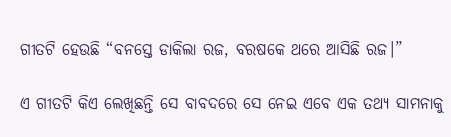ଗୀତଟି ହେଉଛି “ବନସ୍ତେ ଡାକିଲା ରଜ, ବରଷକେ ଥରେ ଆସିଛି ରଜ।”

ଏ ଗୀତଟି କିଏ ଲେଖିଛନ୍ତି ସେ ବାବଦରେ ସେ ନେଇ ଏବେ ଏକ ତଥ୍ୟ ସାମନାକୁ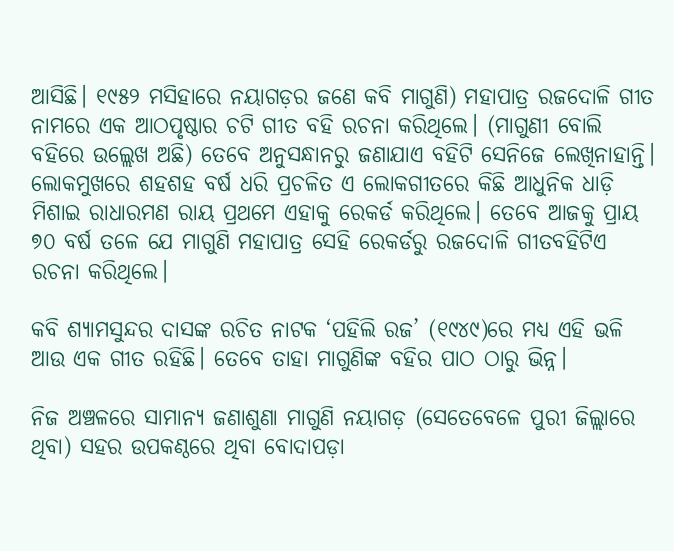ଆସିଛି। ୧୯୫୨ ମସିହାରେ ନୟାଗଡ଼ର ଜଣେ କବି ମାଗୁଣି) ମହାପାତ୍ର ରଜଦୋଳି ଗୀତ ନାମରେ ଏକ ଆଠପୃଷ୍ଠାର ଚଟି ଗୀତ ବହି ରଚନା କରିଥିଲେ। (ମାଗୁଣୀ ବୋଲି ବହିରେ ଉଲ୍ଲେଖ ଅଛି) ତେବେ ଅନୁସନ୍ଧାନରୁ ଜଣାଯାଏ ବହିଟି ସେନିଜେ ଲେଖିନାହାନ୍ତି। ଲୋକମୁଖରେ ଶହଶହ ବର୍ଷ ଧରି ପ୍ରଚଳିତ ଏ ଲୋକଗୀତରେ କିଛି ଆଧୁନିକ ଧାଡ଼ି ମିଶାଇ ରାଧାରମଣ ରାୟ ପ୍ରଥମେ ଏହାକୁ ରେକର୍ଡ କରିଥିଲେ। ତେବେ ଆଜକୁ ପ୍ରାୟ ୭୦ ବର୍ଷ ତଳେ ଯେ ମାଗୁଣି ମହାପାତ୍ର ସେହି ରେକର୍ଡରୁ ରଜଦୋଳି ଗୀତବହିଟିଏ ରଚନା କରିଥିଲେ।

କବି ଶ୍ୟାମସୁନ୍ଦର ଦାସଙ୍କ ରଚିତ ନାଟକ ‘ପହିଲି ରଜ’ (୧୯୪୯)ରେ ମଧ୍ୟ ଏହି ଭଳି ଆଉ ଏକ ଗୀତ ରହିଛି। ତେବେ ତାହା ମାଗୁଣିଙ୍କ ବହିର ପାଠ ଠାରୁ ଭିନ୍ନ।

ନିଜ ଅଞ୍ଚଳରେ ସାମାନ୍ୟ ଜଣାଶୁଣା ମାଗୁଣି ନୟାଗଡ଼ (ସେତେବେଳେ ପୁରୀ ଜିଲ୍ଲାରେ ଥିବା) ସହର ଉପକଣ୍ଠରେ ଥିବା ବୋଦାପଡ଼ା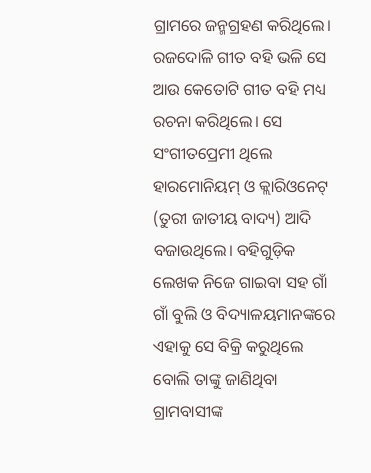ଗ୍ରାମରେ ଜନ୍ମଗ୍ରହଣ କରିଥିଲେ। ରଜଦୋଳି ଗୀତ ବହି ଭଳି ସେ ଆଉ କେତୋଟି ଗୀତ ବହି ମଧ୍ୟ ରଚନା କରିଥିଲେ। ସେ ସଂଗୀତପ୍ରେମୀ ଥିଲେ ହାରମୋନିୟମ୍‌ ଓ କ୍ଲାରିଓନେଟ୍‌ (ତୁରୀ ଜାତୀୟ ବାଦ୍ୟ) ଆଦି ବଜାଉଥିଲେ। ବହିଗୁଡ଼ିକ ଲେଖକ ନିଜେ ଗାଇବା ସହ ଗାଁ ଗାଁ ବୁଲି ଓ ବିଦ୍ୟାଳୟମାନଙ୍କରେ ଏହାକୁ ସେ ବିକ୍ରି କରୁଥିଲେ ବୋଲି ତାଙ୍କୁ ଜାଣିଥିବା ଗ୍ରାମବାସୀଙ୍କ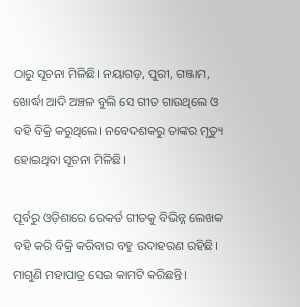ଠାରୁ ସୂଚନା ମିଳିଛି। ନୟାଗଡ଼, ପୁରୀ, ଗଞ୍ଜାମ, ଖୋର୍ଦ୍ଧା ଆଦି ଅଞ୍ଚଳ ବୁଲି ସେ ଗୀତ ଗାଉଥିଲେ ଓ ବହି ବିକ୍ରି କରୁଥିଲେ। ନବେଦଶକରୁ ତାଙ୍କର ମୃତ୍ୟୁ ହୋଇଥିବା ସୂଚନା ମିଳିଛି।

ପୂର୍ବରୁ ଓଡ଼ିଶାରେ ରେକର୍ଡ ଗୀତକୁ ବିଭିନ୍ନ ଲେଖକ ବହି କରି ବିକ୍ରି କରିବାର ବହୁ ଉଦାହରଣ ରହିଛି। ମାଗୁଣି ମହାପାତ୍ର ସେଇ କାମଟି କରିଛନ୍ତି।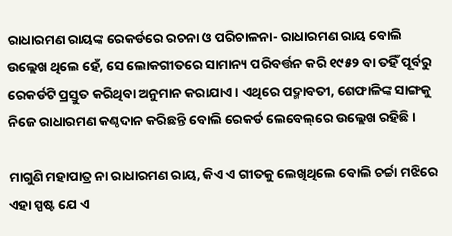ରାଧାରମଣ ରାୟଙ୍କ ରେକର୍ଡରେ ରଚନା ଓ ପରିଚାଳନା- ରାଧାରମଣ ରାୟ ବୋଲି ଉଲ୍ଲେଖ ଥିଲେ ହେଁ, ସେ ଲୋକଗୀତରେ ସାମାନ୍ୟ ପରିବର୍ତ୍ତନ କରି ୧୯୫୨ ବା ତହିଁ ପୂର୍ବରୁ ରେକର୍ଡଟି ପ୍ରସ୍ତୁତ କରିଥିବା ଅନୁମାନ କରାଯାଏ। ଏଥିରେ ପଦ୍ମାବତୀ, ଶେଫାଳିଙ୍କ ସାଙ୍ଗକୁ ନିଜେ ରାଧାରମଣ କଣ୍ଠଦାନ କରିଛନ୍ତି ବୋଲି ରେକର୍ଡ ଲେବେଲ୍‌ରେ ଉଲ୍ଲେଖ ରହିଛି।

ମାଗୁଣି ମହାପାତ୍ର ନା ରାଧାରମଣ ରାୟ, କିଏ ଏ ଗୀତକୁ ଲେଖିଥିଲେ ବୋଲି ଚର୍ଚ୍ଚା ମଝିରେ ଏହା ସ୍ପଷ୍ଟ ଯେ ଏ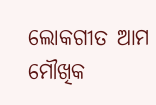ଲୋକଗୀତ ଆମ ମୌଖିକ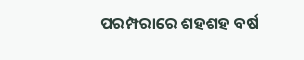ପରମ୍ପରାରେ ଶହଶହ ବର୍ଷ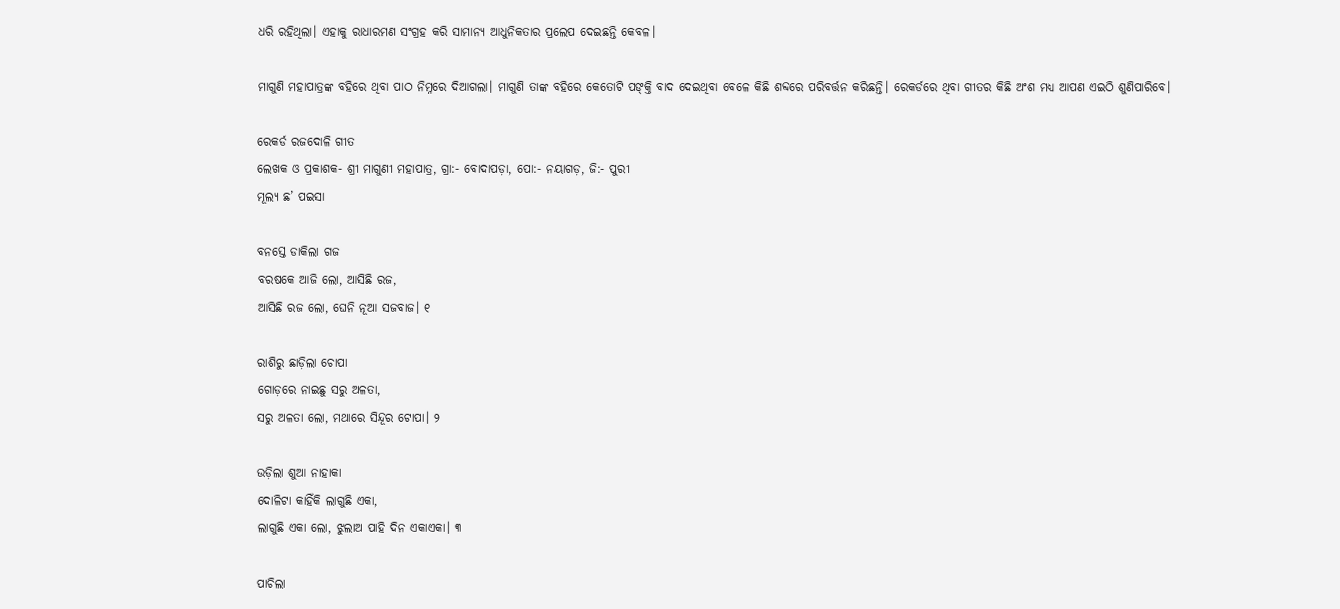ଧରି ରହିଥିଲା। ଏହାକୁ ରାଧାରମଣ ସଂଗ୍ରହ କରି ସାମାନ୍ୟ ଆଧୁନିକତାର ପ୍ରଲେପ ଦେଇଛନ୍ତି କେବଳ।

ମାଗୁଣି ମହାପାତ୍ରଙ୍କ ବହିରେ ଥିବା ପାଠ ନିମ୍ନରେ ଦିଆଗଲା। ମାଗୁଣି ତାଙ୍କ ବହିରେ କେତୋଟି ପଙ୍‌‌କ୍ତି ବାଦ ଦେଇଥିବା ବେଳେ କିଛି ଶବ୍ଦରେ ପରିବର୍ତ୍ତନ କରିଛନ୍ତି। ରେକର୍ଡରେ ଥିବା ଗୀତର କିଛି ଅଂଶ ମଧ୍ୟ ଆପଣ ଏଇଠି ଶୁଣିପାରିବେ।

ରେକର୍ଡ ରଜଦୋଳି ଗୀତ
ଲେଖକ ଓ ପ୍ରକାଶକ- ଶ୍ରୀ ମାଗୁଣୀ ମହାପାତ୍ର, ଗ୍ରା:- ବୋଦାପଡ଼ା, ପୋ:- ନୟାଗଡ଼, ଜି:- ପୁରୀ
ମୂଲ୍ୟ ଛ’ ପଇସା

ବନସ୍ତେ ଡାକିଲା ଗଜ
ବରଷକେ ଆଜି ଲୋ, ଆସିଛି ରଜ,
ଆସିଛି ରଜ ଲୋ, ଘେନି ନୂଆ ସଜବାଜ। ୧

ରାଶିରୁ ଛାଡ଼ିଲା ଚୋପା
ଗୋଡ଼ରେ ନାଇଛୁ ସରୁ ଅଳତା,
ସରୁ ଅଳତା ଲୋ, ମଥାରେ ସିନ୍ଦୂର ଟୋପା। ୨

ଉଡ଼ିଲା ଶୁଆ ନାହାକା
ଦୋଳିଟା କାହିଁକି ଲାଗୁଛି ଏକା,
ଲାଗୁଛି ଏକା ଲୋ, ଝୁଲାଅ ପାହି ଦିନ ଏକାଏକା। ୩

ପାଚିଲା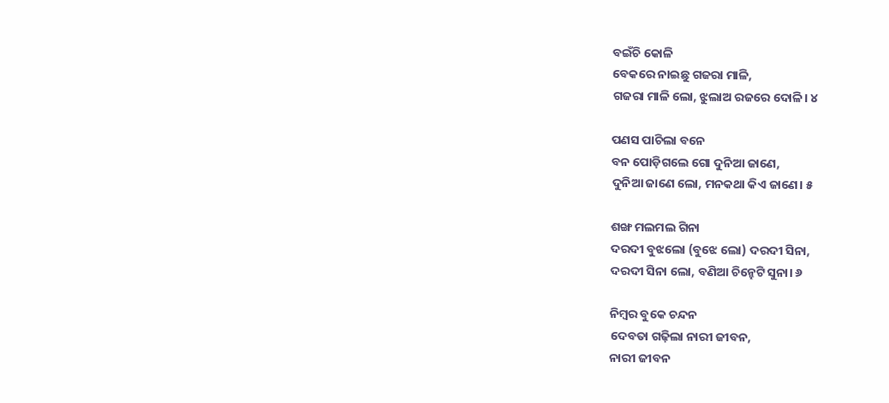ବଇଁଚି କୋଳି
ବେକରେ ନାଇଛୁ ଗଜରା ମାଳି,
ଗଜରା ମାଳି ଲୋ, ଝୁଲାଅ ରଜରେ ଦୋଳି। ୪

ପଣସ ପାଚିଲା ବନେ
ବନ ପୋଡ଼ିଗଲେ ଗୋ ଦୁନିଆ ଜାଣେ,
ଦୁନିଆ ଜାଣେ ଲୋ, ମନକଥା କିଏ ଜାଣେ। ୫

ଶଙ୍ଖ ମଲମଲ ଗିନା
ଦରଦୀ ବୁଝଲୋ (ବୁଝେ ଲୋ) ଦରଦୀ ସିନା,
ଦରଦୀ ସିନା ଲୋ, ବଣିଆ ଚିନ୍ହେଟି ସୁନା। ୬

ନିମ୍ବର ବୁକେ ଚନ୍ଦନ
ଦେବତା ଗଢ଼ିଲା ନାରୀ ଜୀବନ,
ନାରୀ ଜୀବନ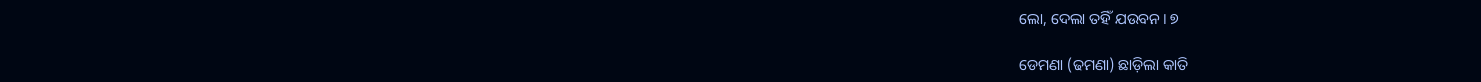ଲୋ, ଦେଲା ତହିଁ ଯଉବନ। ୭

ଡେମଣା (ଢମଣା) ଛାଡ଼ିଲା କାତି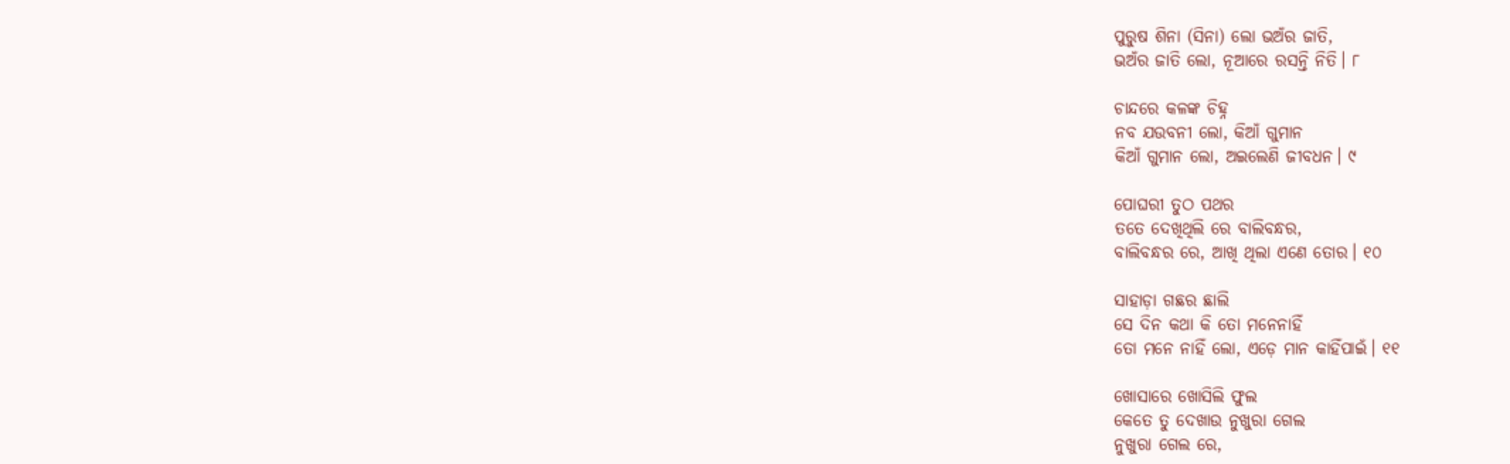ପୁରୁଷ ଶିନା (ସିନା) ଲୋ ଭଅଁର ଜାତି,
ଭଅଁର ଜାତି ଲୋ, ନୂଆରେ ରସନ୍ତି ନିତି। ୮

ଚାନ୍ଦରେ କଳଙ୍କ ଚିହ୍ନ
ନବ ଯଉବନୀ ଲୋ, କିଆଁ ଗୁମାନ
କିଆଁ ଗୁମାନ ଲୋ, ଅଇଲେଣି ଜୀବଧନ। ୯

ପୋଘରୀ ତୁଠ ପଥର
ତତେ ଦେଖିଥିଲି ରେ ବାଲିବନ୍ଧର,
ବାଲିବନ୍ଧର ରେ, ଆଖି ଥିଲା ଏଣେ ତୋର। ୧୦

ସାହାଡ଼ା ଗଛର ଛାଲି
ସେ ଦିନ କଥା କି ତୋ ମନେନାହିଁ
ତୋ ମନେ ନାହିଁ ଲୋ, ଏଡ଼େ ମାନ କାହିଁପାଇଁ। ୧୧

ଖୋସାରେ ଖୋସିଲି ଫୁଲ
କେତେ ତୁ ଦେଖାଉ ନୁଖୁରା ଗେଲ
ନୁଖୁରା ଗେଲ ରେ,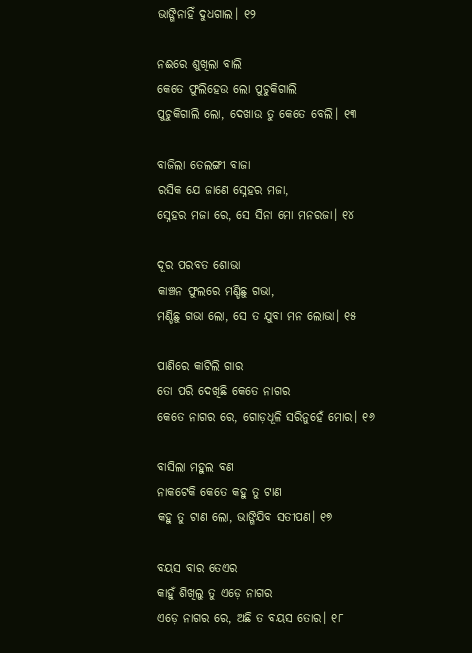ଭାଙ୍ଗିନାହିଁ ଦୁଧଗାଲ। ୧୨

ନଈରେ ଶୁଖିଲା ବାଲି
କେତେ ଫୁଲିହେଉ ଲୋ ପୁଚୁକିଗାଲି
ପୁଚୁକିଗାଲି ଲୋ, ଦେଖାଉ ତୁ କେତେ ବେଲି। ୧୩

ବାଜିଲା ତେଲଙ୍ଗୀ ବାଜା
ରସିକ ଯେ ଜାଣେ ସ୍ନେହର ମଜା,
ସ୍ନେହର ମଜା ରେ, ସେ ସିନା ମୋ ମନରଜା। ୧୪

ଦୂର ପରବତ ଶୋଭା
କାଞ୍ଚନ ଫୁଲରେ ମଣ୍ଡିଛୁ ଗଭା,
ମଣ୍ଡିଛୁ ଗଭା ଲୋ, ସେ ତ ଯୁବା ମନ ଲୋଭା। ୧୫

ପାଣିରେ କାଟିଲି ଗାର
ତୋ ପରି ଦେଖିଛି କେତେ ନାଗର
କେତେ ନାଗର ରେ, ଗୋଡ଼ଧୂଳି ସରିନୁହେଁ ମୋର। ୧୬

ବାସିଲା ମହୁଲ ବଣ
ନାକଟେକି କେତେ କହୁ ତୁ ଟାଣ
କହୁ ତୁ ଟାଣ ଲୋ, ଭାଙ୍ଗିଯିବ ସତୀପଣ। ୧୭

ବୟସ ବାର ତେଏର
କାହୁଁ ଶିଖିଲୁ ତୁ ଏଡ଼େ ନାଗର
ଏଡ଼େ ନାଗର ରେ, ଅଛି ତ ବୟସ ତୋର। ୧୮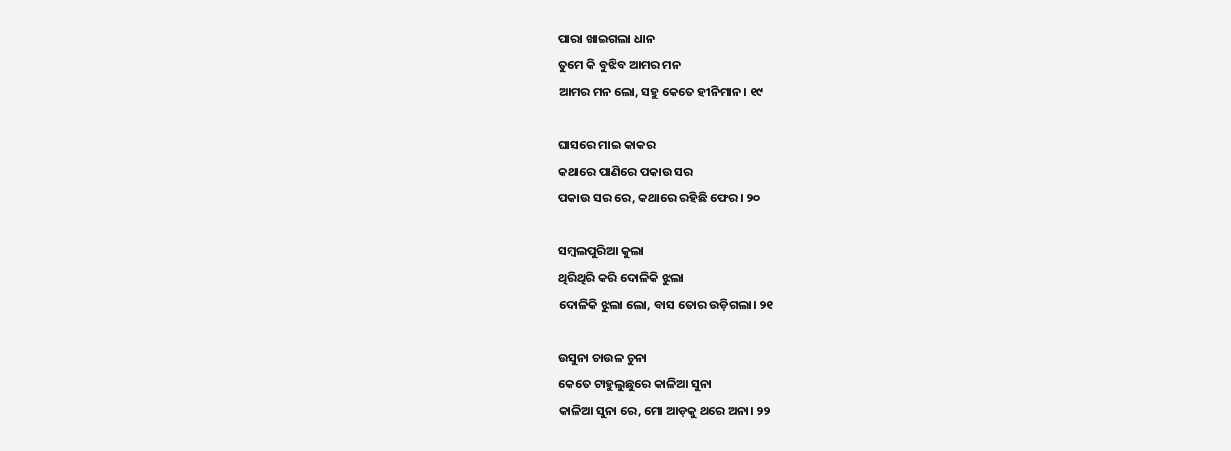ପାରା ଖାଇଗଲା ଧାନ
ତୁମେ କି ବୁଝିବ ଆମର ମନ
ଆମର ମନ ଲୋ, ସହୁ କେତେ ହୀନିମାନ। ୧୯

ଘାସରେ ମାଇ କାକର
କଥାରେ ପାଣିରେ ପକାଉ ସର
ପକାଉ ସର ରେ, କଥାରେ ରହିଛି ଫେର। ୨୦

ସମ୍ବଲପୁରିଆ କୁଲା
ଥିରିଥିରି କରି ଦୋଳିକି ଝୁଲା
ଦୋଳିକି ଝୁଲା ଲୋ, ବାସ ତୋର ଉଡ଼ିଗଲା। ୨୧

ଉସୁନା ଚାଉଳ ଚୁନା
କେତେ ଟାହୁଲୁଛୁରେ କାଳିଆ ସୁନା
କାଳିଆ ସୁନା ରେ, ମୋ ଆଡ଼କୁ ଥରେ ଅନା। ୨୨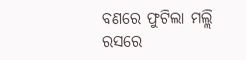ବଣରେ ଫୁଟିଲା ମଲ୍ଲି
ରସରେ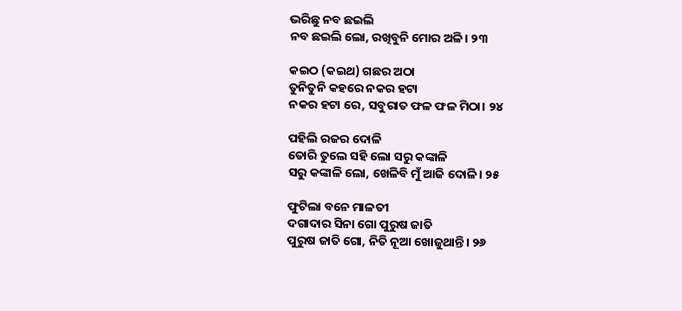ଭରିଛୁ ନବ ଛଇଲି
ନବ ଛଇଲି ଲୋ, ରଖିବୁନି ମୋର ଅଳି। ୨୩

କଇଠ (କଇଥ) ଗଛର ଅଠା
ତୁନିତୁନି କହରେ ନକର ହଟା
ନକର ହଟା ରେ, ସବୁରାତ ଫଳ ଫଳ ମିଠା। ୨୪

ପହିଲି ରଜର ଦୋଳି
ତୋରି ତୁଲେ ସହି ଲୋ ସରୁ କଙ୍କାଳି
ସରୁ କଙ୍କାଳି ଲୋ, ଖେଳିବି ମୁଁ ଆଜି ଦୋଳି। ୨୫

ଫୁଟିଲା ବନେ ମାଳତୀ
ଦଗାଦାର ସିନା ଗୋ ପୁରୁଷ ଜାତି
ପୁରୁଷ ଜାତି ଗୋ, ନିତି ନୂଆ ଖୋଜୁଥାନ୍ତି। ୨୬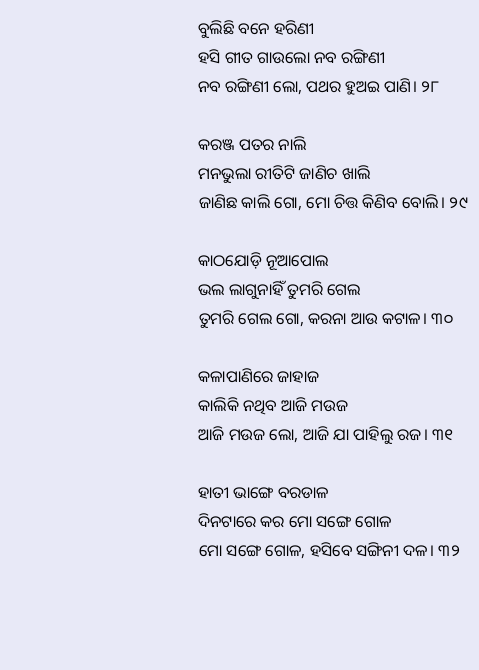ବୁଲିଛି ବନେ ହରିଣୀ
ହସି ଗୀତ ଗାଉଲୋ ନବ ରଙ୍ଗିଣୀ
ନବ ରଙ୍ଗିଣୀ ଲୋ, ପଥର ହୁଅଇ ପାଣି। ୨୮

କରଞ୍ଜ ପତର ନାଲି
ମନଭୁଲା ରୀତିଟି ଜାଣିଚ ଖାଲି
ଜାଣିଛ କାଲି ଗୋ, ମୋ ଚିତ୍ତ କିଣିବ ବୋଲି। ୨୯

କାଠଯୋଡ଼ି ନୂଆପୋଲ
ଭଲ ଲାଗୁନାହିଁ ତୁମରି ଗେଲ
ତୁମରି ଗେଲ ଗୋ, କରନା ଆଉ କଟାଳ। ୩୦

କଳାପାଣିରେ ଜାହାଜ
କାଲିକି ନଥିବ ଆଜି ମଉଜ
ଆଜି ମଉଜ ଲୋ, ଆଜି ଯା ପାହିଲୁ ରଜ। ୩୧

ହାତୀ ଭାଙ୍ଗେ ବରଡାଳ
ଦିନଟାରେ କର ମୋ ସଙ୍ଗେ ଗୋଳ
ମୋ ସଙ୍ଗେ ଗୋଳ, ହସିବେ ସଙ୍ଗିନୀ ଦଳ। ୩୨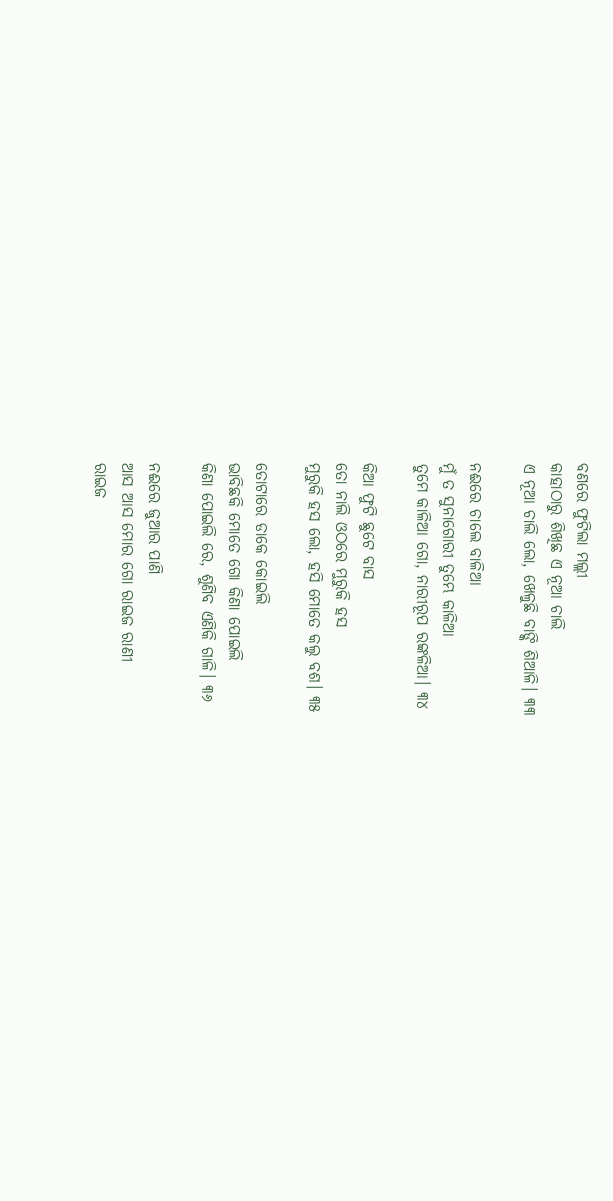ବଣରେ ଫୁଟିଲା ମଲ୍ଲୀ
କାହାଠାରୁ ଶିଖିଛ ଏ ନୂଆ ଚାଲି
ଏ ନୂଆ ଚାଲି ଲୋ, ଖେଳୁଛି ବାଙ୍କି ଶିଆଳି। ୩୩

ନଈରେ ଚାଲେ ବାଳିଆ
ମୁଁ ତ ସୁନାଗୋରୀ ତୁମ୍ଭେ କାଳିଆ
ତୁମେ କାଳିଆ ଗୋ, ନାରୀରୂପ ରଙ୍କଳିଆ। ୩୪

କିଆ ଫୁଟି ଛୁଟେ ବାସ
ତୋ ନାଲି ଓଠରେ ମୁରୁକି ହସ
ମୁରୁକି ହସ ଲୋ, ହସି ମୋତେ କଲୁ ବଶ। ୩୫

ତୋଟାରେ ଡାକେ କୋଇଲି
ଭାବିଛକି ମୋତେ ଗୋ କିଣା ପୋଇଲି
କିଣା ପୋଇଲି ରେ, ଶୁଣିବ ଏଣିକି ଗାଳି। ୩୬

ନଈରେ ଜୁଆର ପାଣି
ଆସ ଆସ ମୋର ଗୋ ରାଇଜ ରାଣୀ
ରାଇଜ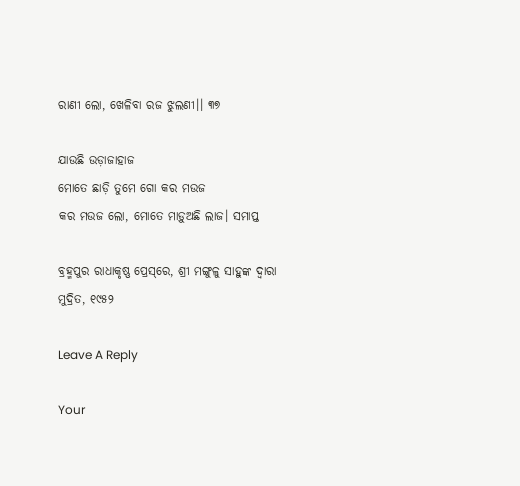ରାଣୀ ଲୋ, ଖେଳିବା ରଜ ଝୁଲଣୀ।। ୩୭

ଯାଉଛି ଉଡ଼ାଜାହାଜ
ମୋତେ ଛାଡ଼ି ତୁମେ ଗୋ କର ମଉଜ
କର ମଉଜ ଲୋ, ମୋତେ ମାଡ଼ୁଅଛି ଲାଜ। ସମାପ୍ତ

ବ୍ରହ୍ମପୁର ରାଧାକୃଷ୍ଣ ପ୍ରେସ୍‌ରେ, ଶ୍ରୀ ମଙ୍ଗୁଳୁ ସାହୁଙ୍କ ଦ୍ବାରା ମୁଦ୍ରିତ, ୧୯୫୨

Leave A Reply

Your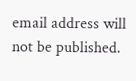email address will not be published.